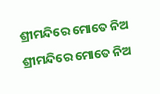ଶ୍ରୀମନ୍ଦିରେ ମୋତେ ନିଅ
ଶ୍ରୀମନ୍ଦିରେ ମୋତେ ନିଅ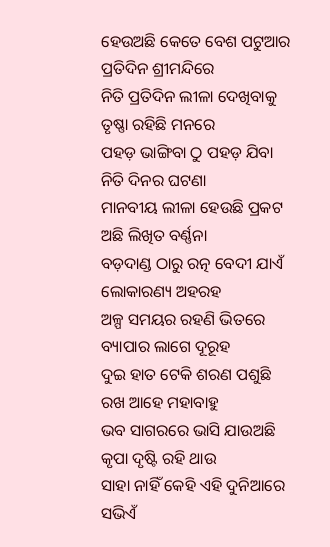ହେଉଅଛି କେତେ ବେଶ ପଟୁଆର
ପ୍ରତିଦିନ ଶ୍ରୀମନ୍ଦିରେ
ନିତି ପ୍ରତିଦିନ ଲୀଳା ଦେଖିବାକୁ
ତୃଷ୍ଣା ରହିଛି ମନରେ
ପହଡ଼ ଭାଙ୍ଗିବା ଠୁ ପହଡ଼ ଯିବା
ନିତି ଦିନର ଘଟଣା
ମାନବୀୟ ଲୀଳା ହେଉଛି ପ୍ରକଟ
ଅଛି ଲିଖିତ ବର୍ଣ୍ଣନା
ବଡ଼ଦାଣ୍ଡ ଠାରୁ ରତ୍ନ ବେଦୀ ଯାଏଁ
ଲୋକାରଣ୍ୟ ଅହରହ
ଅଳ୍ପ ସମୟର ରହଣି ଭିତରେ
ବ୍ୟାପାର ଲାଗେ ଦୂରୂହ
ଦୁଇ ହାତ ଟେକି ଶରଣ ପଶୁଛି
ରଖ ଆହେ ମହାବାହୁ
ଭବ ସାଗରରେ ଭାସି ଯାଉଅଛି
କୃପା ଦୃଷ୍ଟି ରହି ଥାଉ
ସାହା ନାହିଁ କେହି ଏହି ଦୁନିଆରେ
ସଭିଏଁ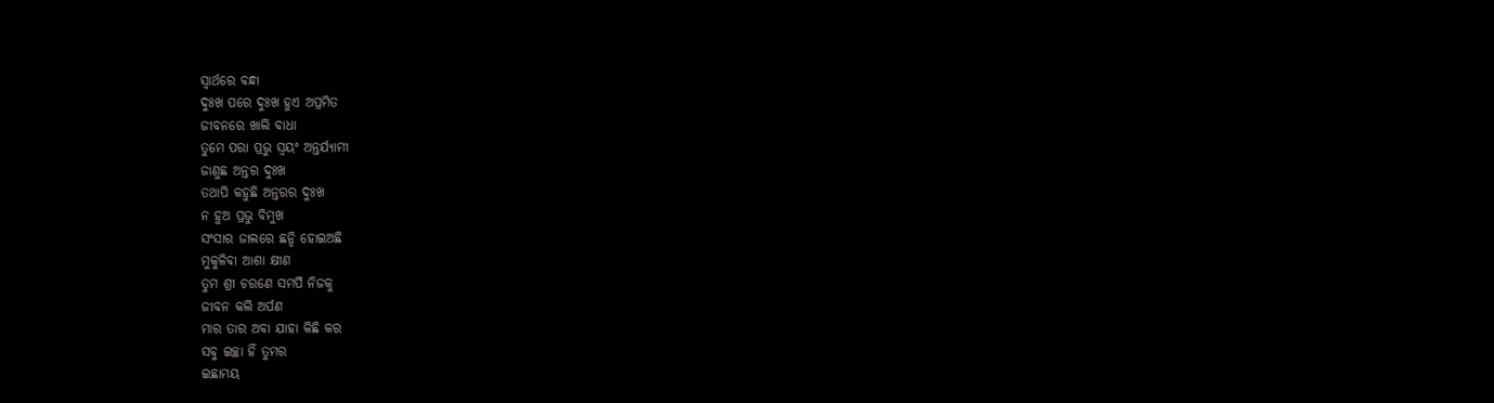ସ୍ୱାର୍ଥରେ ବନ୍ଧା
ଦୁଃଖ ପରେ ଦୁଃଖ ହୁଏ ଅପ୍ରମିତ
ଜୀବନରେ ଖାଲି ବାଧା
ତୁମେ ପରା ପ୍ରଭୁ ସ୍ଵୟଂ ଅନ୍ତର୍ଯ୍ୟାମୀ
ଜାଣୁଛ ଅନ୍ତର ଦୁଃଖ
ତଥାପି କହୁଛି ଅନ୍ତରର ଦୁଃଖ
ନ ହୁଅ ପ୍ରଭୁ ବିମୁଖ
ସଂସାର ଜାଲରେ ଛନ୍ଦି ହୋଇଅଛି
ମୁକୁଳିବା ଆଶା କ୍ଷୀଣ
ତୁମ ଶ୍ରୀ ଚରଣେ ସମର୍ପି ନିଜକୁ
ଜୀବନ କଲି ଅର୍ପଣ
ମାର ତାର ଅବା ଯାହା କିଛି କର
ସବୁ ଇଚ୍ଛା ହିଁ ତୁମର
ଇଛାମୟ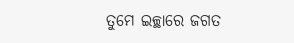ତୁମେ ଇଚ୍ଛାରେ ଜଗତ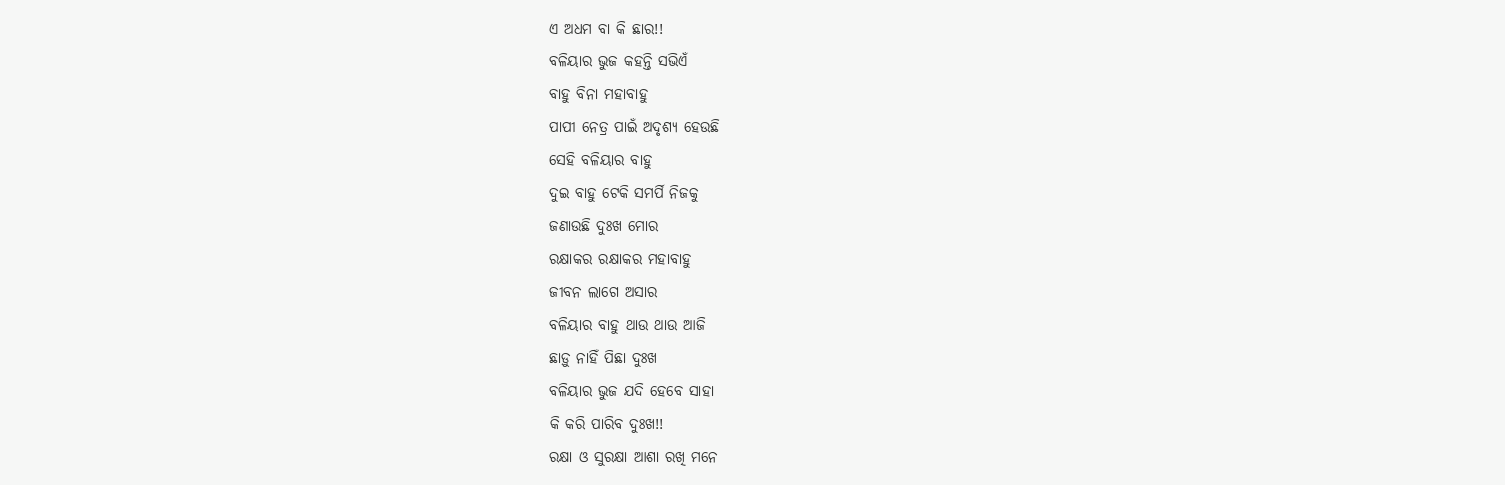ଏ ଅଧମ ବା କି ଛାର!!
ବଳିୟାର ଭୁଜ କହନ୍ତି ସଭିଏଁ
ବାହୁ ବିନା ମହାବାହୁ
ପାପୀ ନେତ୍ର ପାଇଁ ଅଦୃଶ୍ୟ ହେଉଛି
ସେହି ବଳିୟାର ବାହୁ
ଦୁଇ ବାହୁ ଟେକି ସମର୍ପି ନିଜକୁ
ଜଣାଉଛି ଦୁଃଖ ମୋର
ରକ୍ଷାକର ରକ୍ଷାକର ମହାବାହୁ
ଜୀବନ ଲାଗେ ଅସାର
ବଳିୟାର ବାହୁ ଥାଉ ଥାଉ ଆଜି
ଛାଡ଼ୁ ନାହିଁ ପିଛା ଦୁଃଖ
ବଳିୟାର ଭୁଜ ଯଦି ହେବେ ସାହା
କି କରି ପାରିବ ଦୁଃଖ!!
ରକ୍ଷା ଓ ସୁରକ୍ଷା ଆଶା ରଖି ମନେ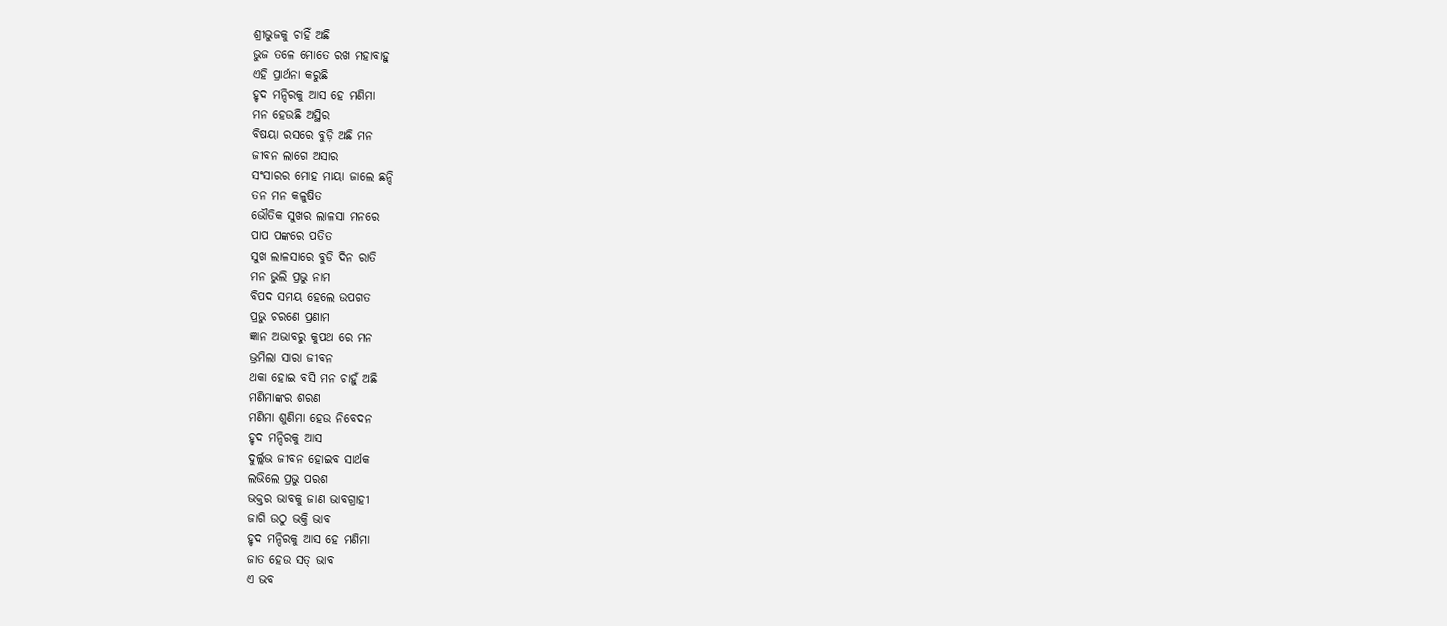ଶ୍ରୀଭୁଜକୁ ଚାହିଁ ଅଛି
ଭୁଜ ତଳେ ମୋତେ ରଖ ମହାବାହୁ
ଏହି ପ୍ରାର୍ଥନା କରୁଛି
ହୃଦ ମନ୍ଦିରକୁ ଆସ ହେ ମଣିମା
ମନ ହେଉଛି ଅସ୍ଥିର
ବିଷୟା ରସରେ ବୁଡ଼ି ଅଛି ମନ
ଜୀବନ ଲାଗେ ଅସାର
ସଂସାରର ମୋହ ମାୟା ଜାଲେ ଛନ୍ଦି
ତନ ମନ କଳୁଷିତ
ଭୌତିକ ସୁଖର ଲାଳସା ମନରେ
ପାପ ପଙ୍କରେ ପତିତ
ସୁଖ ଲାଳସାରେ ବୁଡି ଦିନ ରାତି
ମନ ଭୁଲି ପ୍ରଭୁ ନାମ
ବିପଦ ସମୟ ହେଲେ ଉପଗତ
ପ୍ରଭୁ ଚରଣେ ପ୍ରଣାମ
ଜ୍ଞାନ ଅଭାବରୁ କୁପଥ ରେ ମନ
ଭ୍ରମିଲା ସାରା ଜୀବନ
ଥକା ହୋଇ ବସି ମନ ଚାହୁଁ ଅଛି
ମଣିମାଙ୍କର ଶରଣ
ମଣିମା ଶୁଣିମା ହେଉ ନିବେଦନ
ହୃଦ ମନ୍ଦିରକୁ ଆସ
ଦୁର୍ଲ୍ଲଭ ଜୀବନ ହୋଇବ ସାର୍ଥକ
ଲଭିଲେ ପ୍ରଭୁ ପରଶ
ଭକ୍ତର ଭାବକୁ ଜାଣ ଭାବଗ୍ରାହୀ
ଜାଗି ଉଠୁ ଭକ୍ତି ଭାବ
ହୃଦ ମନ୍ଦିରକୁ ଆସ ହେ ମଣିମା
ଜାତ ହେଉ ସତ୍ ଭାବ
ଏ ଭବ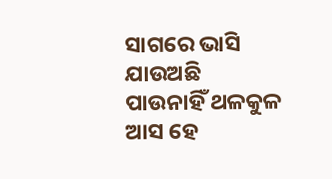ସାଗରେ ଭାସି ଯାଉଅଛି
ପାଉନାହିଁ ଥଳକୁଳ
ଆସ ହେ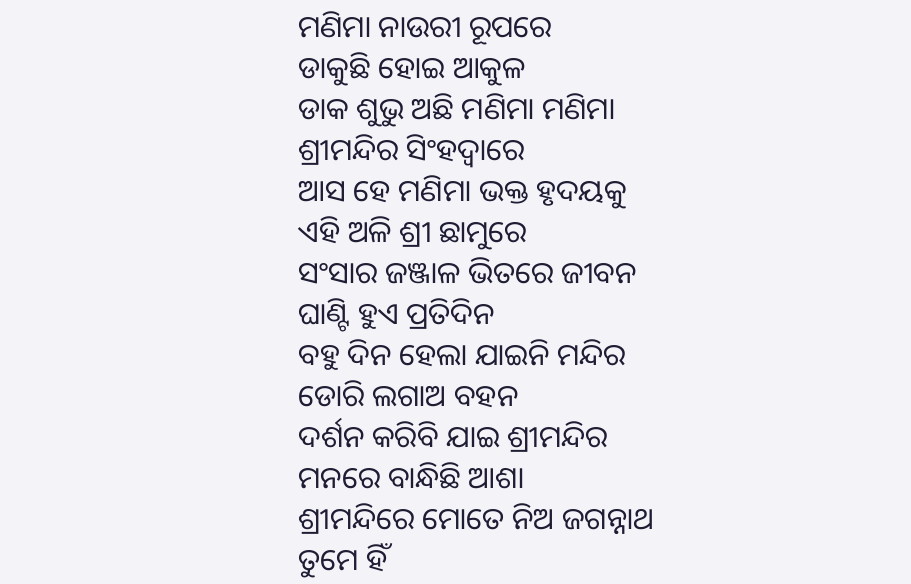ମଣିମା ନାଉରୀ ରୂପରେ
ଡାକୁଛି ହୋଇ ଆକୁଳ
ଡାକ ଶୁଭୁ ଅଛି ମଣିମା ମଣିମା
ଶ୍ରୀମନ୍ଦିର ସିଂହଦ୍ଵାରେ
ଆସ ହେ ମଣିମା ଭକ୍ତ ହୃଦୟକୁ
ଏହି ଅଳି ଶ୍ରୀ ଛାମୁରେ
ସଂସାର ଜଞ୍ଜାଳ ଭିତରେ ଜୀବନ
ଘାଣ୍ଟି ହୁଏ ପ୍ରତିଦିନ
ବହୁ ଦିନ ହେଲା ଯାଇନି ମନ୍ଦିର
ଡୋରି ଲଗାଅ ବହନ
ଦର୍ଶନ କରିବି ଯାଇ ଶ୍ରୀମନ୍ଦିର
ମନରେ ବାନ୍ଧିଛି ଆଶା
ଶ୍ରୀମନ୍ଦିରେ ମୋତେ ନିଅ ଜଗନ୍ନାଥ
ତୁମେ ହିଁ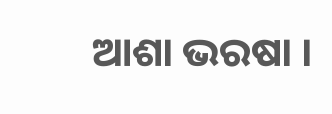ଆଶା ଭରଷା ।